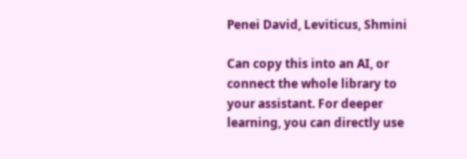Penei David, Leviticus, Shmini

Can copy this into an AI, or connect the whole library to your assistant. For deeper learning, you can directly use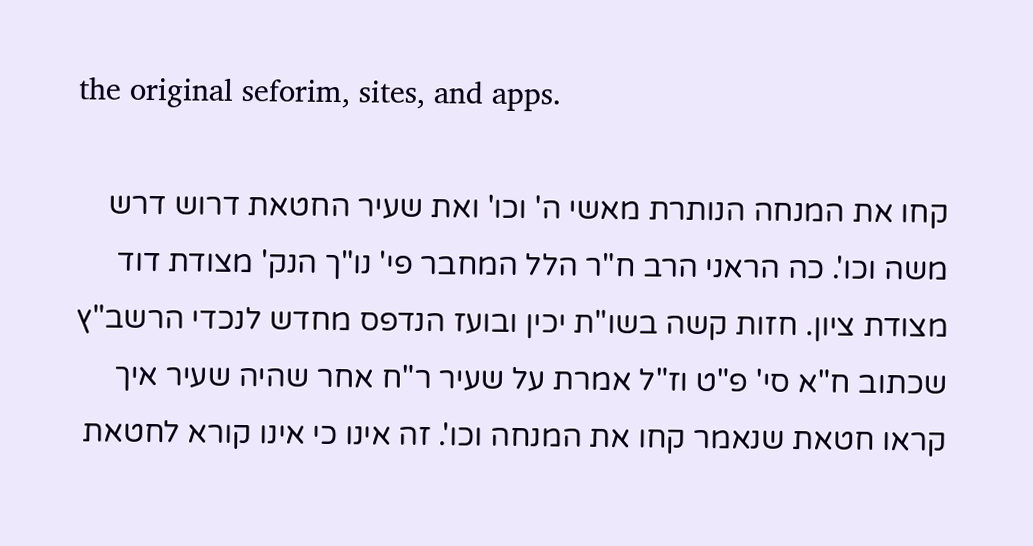the original seforim, sites, and apps.

קחו את המנחה הנותרת מאשי ה' וכו' ואת שעיר החטאת דרוש דרש משה וכו'. כה הראני הרב ח"ר הלל המחבר פי' נו"ך הנק' מצודת דוד מצודת ציון. חזות קשה בשו"ת יכין ובועז הנדפס מחדש לנכדי הרשב"ץ שכתוב ח"א סי' פ"ט וז"ל אמרת על שעיר ר"ח אחר שהיה שעיר איך קראו חטאת שנאמר קחו את המנחה וכו'. זה אינו כי אינו קורא לחטאת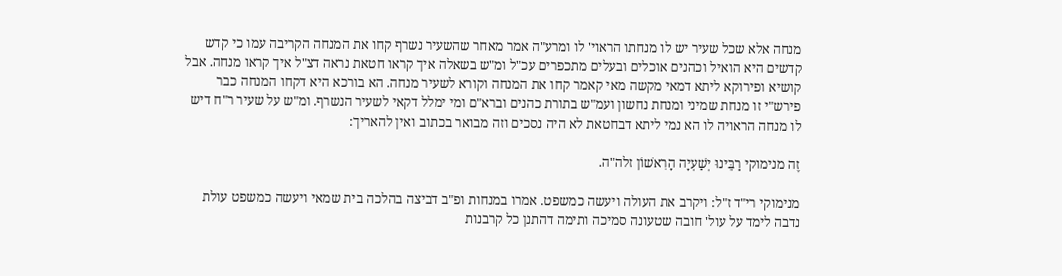מנחה אלא שכל שעיר יש לו מנחתו הראוי' לו ומרע"ה אמר מאחר שהשעיר נשרף קחו את המנחה הקריבה עמו כי קדש קדשים היא הואיל וכהנים אוכלים ובעלים מתכפרים עכ"ל ומ"ש בשאלה איך קראו חטאת נראה דצ"ל איך קראו מנחה. אבל קושיא ופירוקא ליתא דמאי מקשה מאי קאמר קחו את המנחה וקורא לשעיר מנחה. הא בורכא היא דקחו המנחה כבר פירש"י זו מנחת שמיני ומנחת נחשון ועמ"ש בתורת כהנים וברא"ם ומי ימלל דקאי לשעיר הנשרף. ומ"ש על שעיר ר"ח דיש לו מנחה הראויה לו הא נמי ליתא דבחטאת לא היה נסכים וזה מבואר בכתוב ואין להאריך:

זֶה מנימוקי רַבֵּינוּ יְשַׁעְיָה הָרִאשׁוֹן זלה"ה.

מנימוקי רי"ד ז"ל: ויקרב את העולה ויעשה כמשפט. אמרו במנחות ופ"ב דביצה בהלכה בית שמאי ויעשה כמשפט עולת נדבה לימד על עול' חובה שטעונה סמיכה ותימה דהתנן כל קרבנות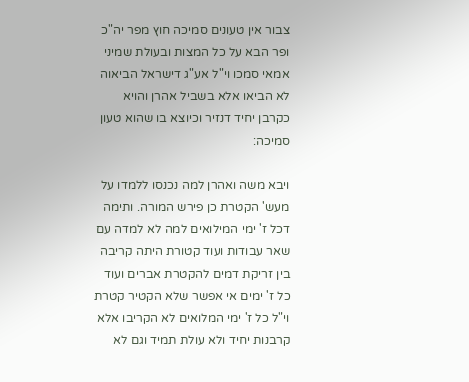צבור אין טעונים סמיכה חוץ מפר יה"כ ופר הבא על כל המצות ובעולת שמיני אמאי סמכו וי"ל אע"ג דישראל הביאוה לא הביאו אלא בשביל אהרן והויא כקרבן יחיד דנזיר וכיוצא בו שהוא טעון סמיכה:

ויבא משה ואהרן למה נכנסו ללמדו על מעש' הקטרת כן פירש המורה. ותימה דכל ז' ימי המילואים למה לא למדה עם שאר עבודות ועוד קטורת היתה קריבה בין זריקת דמים להקטרת אברים ועוד כל ז' ימים אי אפשר שלא הקטיר קטרת וי"ל כל ז' ימי המלואים לא הקריבו אלא קרבנות יחיד ולא עולת תמיד וגם לא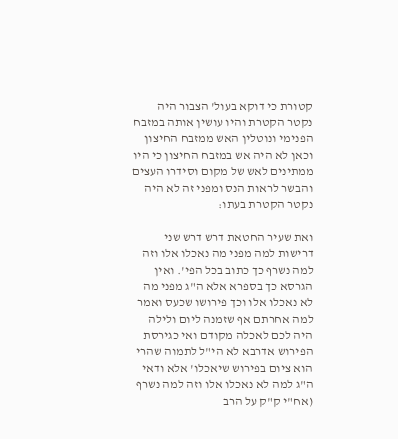קטורת כי דוקא בעול' הצבור היה נקטר הקטרת והיו עושין אותה במזבח הפנימי ונוטלין האש ממזבח החיצון וכאן לא היה אש במזבח החיצון כי היו ממתינים לאש של מקום וסידרו העצים והבשר לראות הנס ומפני זה לא היה נקטר הקטרת בעתו:

ואת שעיר החטאת דרש דרש שני דרישות למה מפני מה נאכלו אלו וזה למה נשרף כך כתוב בכל הפי'. ואין הגרסא כך בספרא אלא ה"ג מפני מה לא נאכלו אלו וכך פירושו שכעס ואמר למה אחרתם אף שזמנה ליום ולילה היה לכם לאכלה מקודם ואי כגירסת הפירוש אדרבא לא הי"ל לתמוה שהרי הוא ציום בפירוש שיאכלו' אלא ודאי ה"ג למה לא נאכלו אלו וזה למה נשרף (אח"י ק"ק על הרב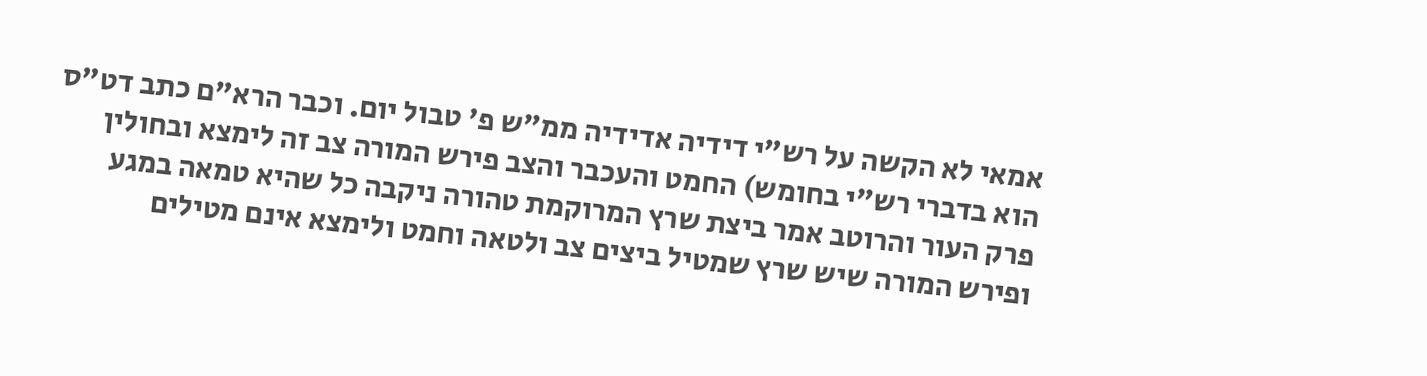אמאי לא הקשה על רש"י דידיה אדידיה ממ"ש פ' טבול יום. וכבר הרא"ם כתב דט"ס הוא בדברי רש"י בחומש) החמט והעכבר והצב פירש המורה צב זה לימצא ובחולין פרק העור והרוטב אמר ביצת שרץ המרוקמת טהורה ניקבה כל שהיא טמאה במגע ופירש המורה שיש שרץ שמטיל ביצים צב ולטאה וחמט ולימצא אינם מטילים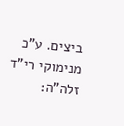ביצים. ע"כ מנימוקי רי"ד זלה"ה: